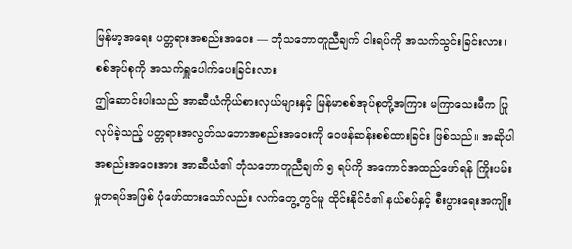မြန်မာ့အရေး ပတ္တရားအစည်းအဝေး — ဘုံသဘောတူညီချက် ငါးရပ်ကို အသက်သွင်းခြင်းလား၊ စစ်အုပ်စုကို အသက်ရှူပေါက်ပေးခြင်းလား
ဤဆောင်းပါးသည် အာဆီယံကိုယ်စားလှယ်များနှင့် မြန်မာစစ်အုပ်စုတို့အကြား မကြာသေးမီက ပြုလုပ်ခဲ့သည့် ပတ္တရားအလွတ်သဘောအစည်းအဝေးကို ဝေဖန်ဆန်းစစ်ထားခြင်း ဖြစ်သည်။ အဆိုပါအစည်းအဝေးအား အာဆီယံ၏ ဘုံသဘောတူညီချက် ၅ ရပ်ကို အကောင်အထည်ဖော်ရန် ကြိုးပမ်းမှုတရပ်အဖြစ် ပုံဖော်ထားသော်လည်း လက်တွေ့တွင်မူ ထိုင်းနိုင်ငံ၏ နယ်စပ်နှင့် စီးပွားရေးအကျိုး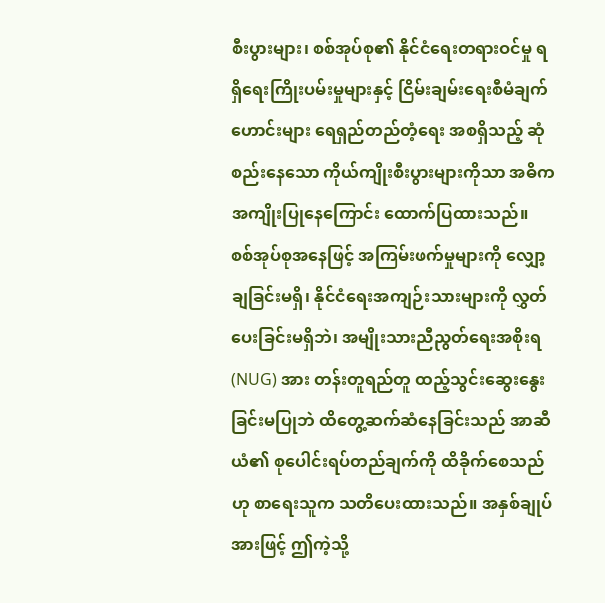စီးပွားများ၊ စစ်အုပ်စု၏ နိုင်ငံရေးတရားဝင်မှု ရရှိရေးကြိုးပမ်းမှုများနှင့် ငြိမ်းချမ်းရေးစီမံချက်ဟောင်းများ ရေရှည်တည်တံ့ရေး အစရှိသည့် ဆုံစည်းနေသော ကိုယ်ကျိုးစီးပွားများကိုသာ အဓိကအကျိုးပြုနေကြောင်း ထောက်ပြထားသည်။ စစ်အုပ်စုအနေဖြင့် အကြမ်းဖက်မှုများကို လျှော့ချခြင်းမရှိ၊ နိုင်ငံရေးအကျဉ်းသားများကို လွှတ်ပေးခြင်းမရှိဘဲ၊ အမျိုးသားညီညွတ်ရေးအစိုးရ (NUG) အား တန်းတူရည်တူ ထည့်သွင်းဆွေးနွေးခြင်းမပြုဘဲ ထိတွေ့ဆက်ဆံနေခြင်းသည် အာဆီယံ၏ စုပေါင်းရပ်တည်ချက်ကို ထိခိုက်စေသည်ဟု စာရေးသူက သတိပေးထားသည်။ အနှစ်ချုပ်အားဖြင့် ဤကဲ့သို့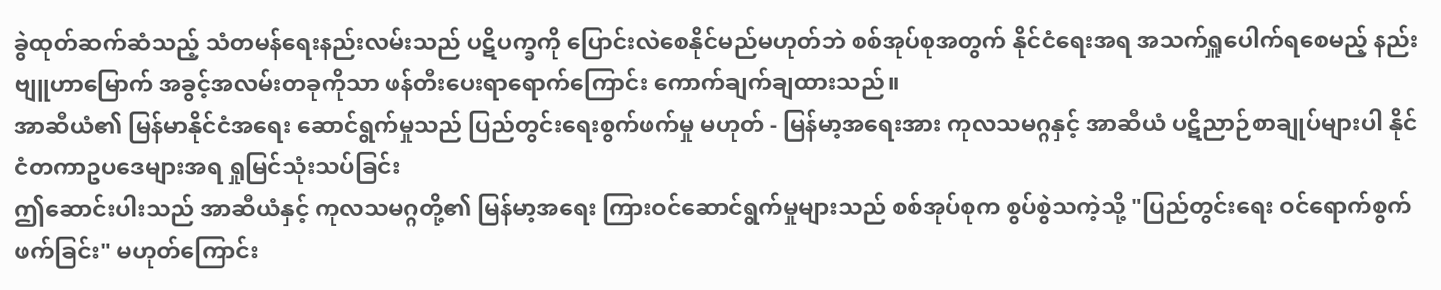ခွဲထုတ်ဆက်ဆံသည့် သံတမန်ရေးနည်းလမ်းသည် ပဋိပက္ခကို ပြောင်းလဲစေနိုင်မည်မဟုတ်ဘဲ စစ်အုပ်စုအတွက် နိုင်ငံရေးအရ အသက်ရှူပေါက်ရစေမည့် နည်းဗျူဟာမြောက် အခွင့်အလမ်းတခုကိုသာ ဖန်တီးပေးရာရောက်ကြောင်း ကောက်ချက်ချထားသည်။
အာဆီယံ၏ မြန်မာနိုင်ငံအရေး ဆောင်ရွက်မှုသည် ပြည်တွင်းရေးစွက်ဖက်မှု မဟုတ် - မြန်မာ့အရေးအား ကုလသမဂ္ဂနှင့် အာဆီယံ ပဋိညာဉ်စာချုပ်များပါ နိုင်ငံတကာဥပဒေများအရ ရှုမြင်သုံးသပ်ခြင်း
ဤဆောင်းပါးသည် အာဆီယံနှင့် ကုလသမဂ္ဂတို့၏ မြန်မာ့အရေး ကြားဝင်ဆောင်ရွက်မှုများသည် စစ်အုပ်စုက စွပ်စွဲသကဲ့သို့ "ပြည်တွင်းရေး ဝင်ရောက်စွက်ဖက်ခြင်း" မဟုတ်ကြောင်း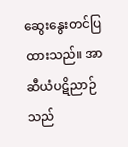ဆွေးနွေးတင်ပြထားသည်။ အာဆီယံပဋိညာဉ်သည်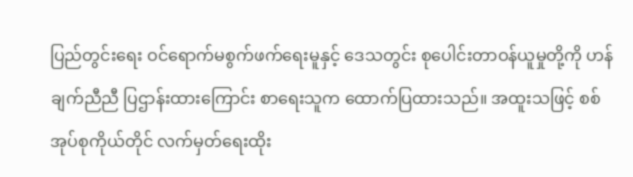ပြည်တွင်းရေး ဝင်ရောက်မစွက်ဖက်ရေးမူနှင့် ဒေသတွင်း စုပေါင်းတာဝန်ယူမှုတို့ကို ဟန်ချက်ညီညီ ပြဌာန်းထားကြောင်း စာရေးသူက ထောက်ပြထားသည်။ အထူးသဖြင့် စစ်အုပ်စုကိုယ်တိုင် လက်မှတ်ရေးထိုး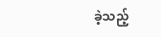ခဲ့သည့်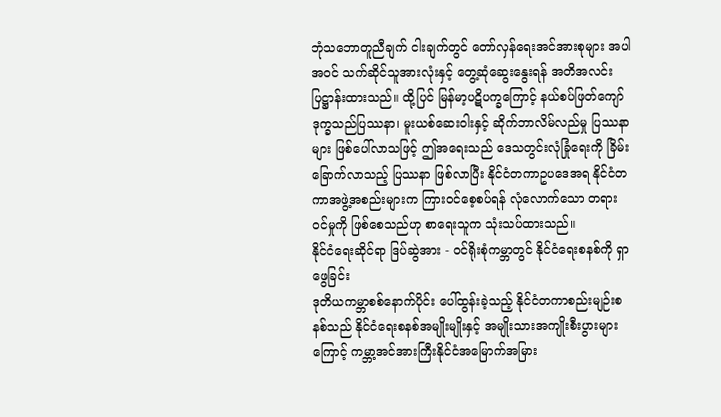ဘုံသဘောတူညီချက် ငါးချက်တွင် တော်လှန်ရေးအင်အားစုများ အပါအဝင် သက်ဆိုင်သူအားလုံးနှင့် တွေ့ဆုံဆွေးနွေးရန် အတိအလင်း ပြဋ္ဌာန်းထားသည်။ ထို့ပြင် မြန်မာ့ပဋိပက္ခကြောင့် နယ်စပ်ဖြတ်ကျော် ဒုက္ခသည်ပြဿနာ၊ မူးယစ်ဆေးဝါးနှင့် ဆိုက်ဘာလိမ်လည်မှု ပြဿနာများ ဖြစ်ပေါ်လာသဖြင့် ဤအရေးသည် ဒေသတွင်းလုံခြုံရေးကို ခြိမ်းခြောက်လာသည့် ပြဿနာ ဖြစ်လာပြီး နိုင်ငံတကာဥပဒေအရ နိုင်ငံတကာအဖွဲ့အစည်းများက ကြားဝင်စေ့စပ်ရန် လုံလောက်သော တရားဝင်မှုကို ဖြစ်စေသည်ဟု စာရေးသူက သုံးသပ်ထားသည်။
နိုင်ငံရေးဆိုင်ရာ ဒြပ်ဆွဲအား - ဝင်ရိုးစုံကမ္ဘာတွင် နိုင်ငံရေးစနစ်ကို ရှာဖွေခြင်း
ဒုတိယကမ္ဘာစစ်နောက်ပိုင်း ပေါ်ထွန်းခဲ့သည့် နိုင်ငံတကာစည်းမျဉ်းစနစ်သည် နိုင်ငံရေးစနစ်အမျိုးမျိုးနှင့် အမျိုးသားအကျိုးစီးပွားများကြောင့် ကမ္ဘာ့အင်အားကြီးနိုင်ငံအမြောက်အမြား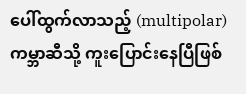ပေါ်ထွက်လာသည့် (multipolar) ကမ္ဘာဆီသို့ ကူးပြောင်းနေပြီဖြစ်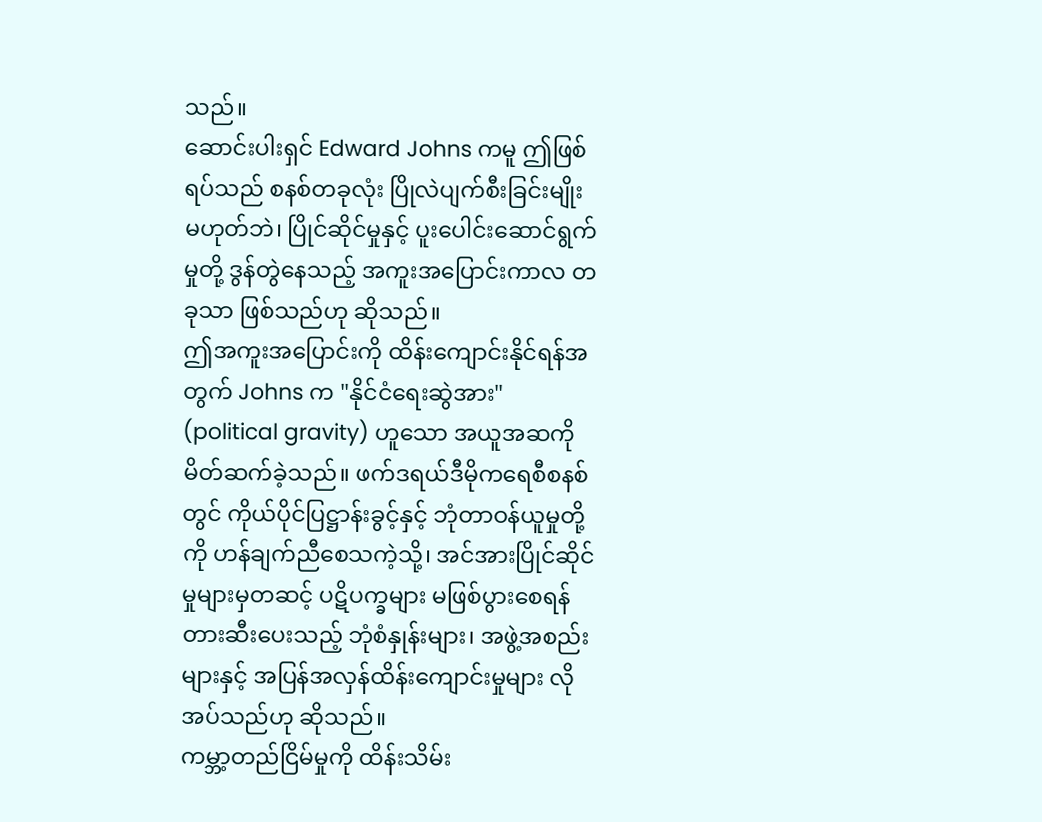သည်။
ဆောင်းပါးရှင် Edward Johns ကမူ ဤဖြစ်ရပ်သည် စနစ်တခုလုံး ပြိုလဲပျက်စီးခြင်းမျိုး မဟုတ်ဘဲ၊ ပြိုင်ဆိုင်မှုနှင့် ပူးပေါင်းဆောင်ရွက်မှုတို့ ဒွန်တွဲနေသည့် အကူးအပြောင်းကာလ တခုသာ ဖြစ်သည်ဟု ဆိုသည်။
ဤအကူးအပြောင်းကို ထိန်းကျောင်းနိုင်ရန်အတွက် Johns က "နိုင်ငံရေးဆွဲအား" (political gravity) ဟူသော အယူအဆကို မိတ်ဆက်ခဲ့သည်။ ဖက်ဒရယ်ဒီမိုကရေစီစနစ်တွင် ကိုယ်ပိုင်ပြဋ္ဌာန်းခွင့်နှင့် ဘုံတာဝန်ယူမှုတို့ကို ဟန်ချက်ညီစေသကဲ့သို့၊ အင်အားပြိုင်ဆိုင်မှုများမှတဆင့် ပဋိပက္ခများ မဖြစ်ပွားစေရန် တားဆီးပေးသည့် ဘုံစံနှုန်းများ၊ အဖွဲ့အစည်းများနှင့် အပြန်အလှန်ထိန်းကျောင်းမှုများ လိုအပ်သည်ဟု ဆိုသည်။
ကမ္ဘာ့တည်ငြိမ်မှုကို ထိန်းသိမ်း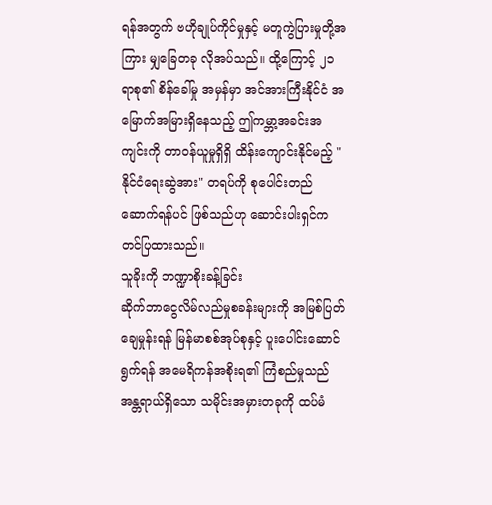ရန်အတွက် ဗဟိုချုပ်ကိုင်မှုနှင့် မတူကွဲပြားမှုတို့အကြား မျှခြေတခု လိုအပ်သည်။ ထို့ကြောင့် ၂၁ ရာစု၏ စိန်ခေါ်မှု အမှန်မှာ အင်အားကြီးနိုင်ငံ အမြောက်အမြားရှိနေသည့် ဤကမ္ဘာ့အခင်းအကျင်းကို တာဝန်ယူမှုရှိရှိ ထိန်းကျောင်းနိုင်မည့် "နိုင်ငံရေးဆွဲအား" တရပ်ကို စုပေါင်းတည်ဆောက်ရန်ပင် ဖြစ်သည်ဟု ဆောင်းပါးရှင်က တင်ပြထားသည်။
သူခိုးကို ဘဏ္ဍာစိုးခန့်ခြင်း
ဆိုက်ဘာငွေလိမ်လည်မှုစခန်းများကို အမြစ်ပြတ်ချေမှုန်းရန် မြန်မာစစ်အုပ်စုနှင့် ပူးပေါင်းဆောင်ရွက်ရန် အမေရိကန်အစိုးရ၏ ကြံစည်မှုသည် အန္တရာယ်ရှိသော သမိုင်းအမှားတခုကို ထပ်မံ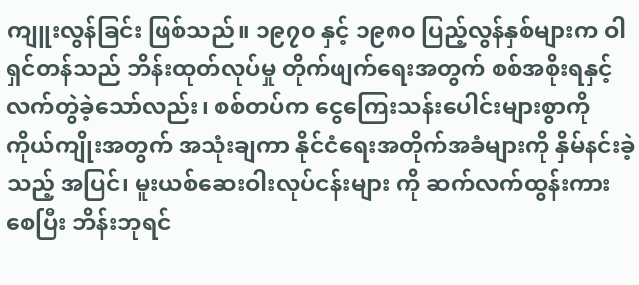ကျူးလွန်ခြင်း ဖြစ်သည်။ ၁၉၇၀ နှင့် ၁၉၈၀ ပြည့်လွန်နှစ်များက ဝါရှင်တန်သည် ဘိန်းထုတ်လုပ်မှု တိုက်ဖျက်ရေးအတွက် စစ်အစိုးရနှင့် လက်တွဲခဲ့သော်လည်း၊ စစ်တပ်က ငွေကြေးသန်းပေါင်းများစွာကို ကိုယ်ကျိုးအတွက် အသုံးချကာ နိုင်ငံရေးအတိုက်အခံများကို နှိမ်နင်းခဲ့သည့် အပြင်၊ မူးယစ်ဆေးဝါးလုပ်ငန်းများ ကို ဆက်လက်ထွန်းကားစေပြီး ဘိန်းဘုရင်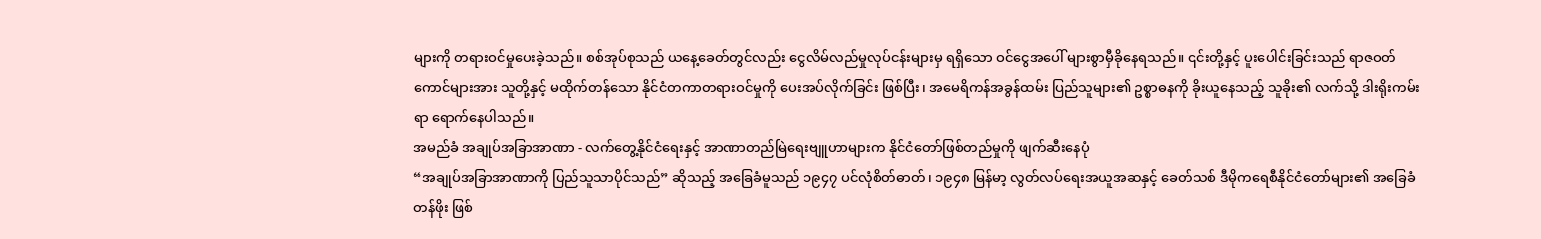များကို တရားဝင်မှုပေးခဲ့သည်။ စစ်အုပ်စုသည် ယနေ့ခေတ်တွင်လည်း ငွေလိမ်လည်မှုလုပ်ငန်းများမှ ရရှိသော ဝင်ငွေအပေါ် များစွာမှီခိုနေရသည်။ ၎င်းတို့နှင့် ပူးပေါင်းခြင်းသည် ရာဇဝတ်ကောင်များအား သူတို့နှင့် မထိုက်တန်သော နိုင်ငံတကာတရားဝင်မှုကို ပေးအပ်လိုက်ခြင်း ဖြစ်ပြီး၊ အမေရိကန်အခွန်ထမ်း ပြည်သူများ၏ ဥစ္စာဓနကို ခိုးယူနေသည့် သူခိုး၏ လက်သို့ ဒါးရိုးကမ်းရာ ရောက်နေပါသည်။
အမည်ခံ အချုပ်အခြာအာဏာ - လက်တွေ့နိုင်ငံရေးနှင့် အာဏာတည်မြဲရေးဗျူဟာများက နိုင်ငံတော်ဖြစ်တည်မှုကို ဖျက်ဆီးနေပုံ
“အချုပ်အခြာအာဏာကို ပြည်သူသာပိုင်သည်” ဆိုသည့် အခြေခံမူသည် ၁၉၄၇ ပင်လုံစိတ်ဓာတ်၊ ၁၉၄၈ မြန်မာ့ လွတ်လပ်ရေးအယူအဆနှင့် ခေတ်သစ် ဒီမိုကရေစီနိုင်ငံတော်များ၏ အခြေခံတန်ဖိုး ဖြစ်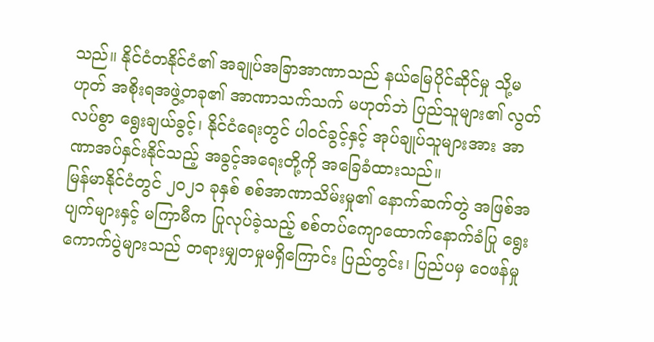သည်။ နိုင်ငံတနိုင်ငံ၏ အချုပ်အခြာအာဏာသည် နယ်မြေပိုင်ဆိုင်မှု သို့မဟုတ် အစိုးရအဖွဲ့တခု၏ အာဏာသက်သက် မဟုတ်ဘဲ ပြည်သူများ၏ လွတ်လပ်စွာ ရွေးချယ်ခွင့်၊ နိုင်ငံရေးတွင် ပါဝင်ခွင့်နှင့် အုပ်ချုပ်သူများအား အာဏာအပ်နှင်းနိုင်သည့် အခွင့်အရေးတို့ကို အခြေခံထားသည်။
မြန်မာနိုင်ငံတွင် ၂၀၂၁ ခုနှစ် စစ်အာဏာသိမ်းမှု၏ နောက်ဆက်တွဲ အဖြစ်အပျက်များနှင့် မကြာမီက ပြုလုပ်ခဲ့သည့် စစ်တပ်ကျောထောက်နောက်ခံပြု ရွေးကောက်ပွဲများသည် တရားမျှတမှုမရှိကြောင်း ပြည်တွင်း၊ ပြည်ပမှ ဝေဖန်မှု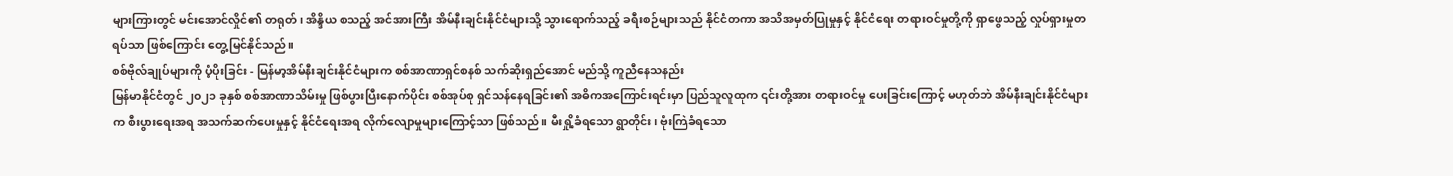များကြားတွင် မင်းအောင်လှိုင်၏ တရုတ်၊ အိန္ဒိယ စသည့် အင်အားကြီး အိမ်နီးချင်းနိုင်ငံများသို့ သွားရောက်သည့် ခရီးစဉ်များသည် နိုင်ငံတကာ အသိအမှတ်ပြုမှုနှင့် နိုင်ငံရေး တရားဝင်မှုတို့ကို ရှာဖွေသည့် လှုပ်ရှားမှုတရပ်သာ ဖြစ်ကြောင်း တွေ့မြင်နိုင်သည်။
စစ်ဗိုလ်ချုပ်များကို ပံ့ပိုးခြင်း - မြန်မာ့အိမ်နီးချင်းနိုင်ငံများက စစ်အာဏာရှင်စနစ် သက်ဆိုးရှည်အောင် မည်သို့ ကူညီနေသနည်း
မြန်မာနိုင်ငံတွင် ၂၀၂၁ ခုနှစ် စစ်အာဏာသိမ်းမှု ဖြစ်ပွားပြီးနောက်ပိုင်း စစ်အုပ်စု ရှင်သန်နေရခြင်း၏ အဓိကအကြောင်းရင်းမှာ ပြည်သူလူထုက ၎င်းတို့အား တရားဝင်မှု ပေးခြင်းကြောင့် မဟုတ်ဘဲ အိမ်နီးချင်းနိုင်ငံများက စီးပွားရေးအရ အသက်ဆက်ပေးမှုနှင့် နိုင်ငံရေးအရ လိုက်လျောမှုများကြောင့်သာ ဖြစ်သည်။ မီးရှို့ခံရသော ရွာတိုင်း၊ ဗုံးကြဲခံရသော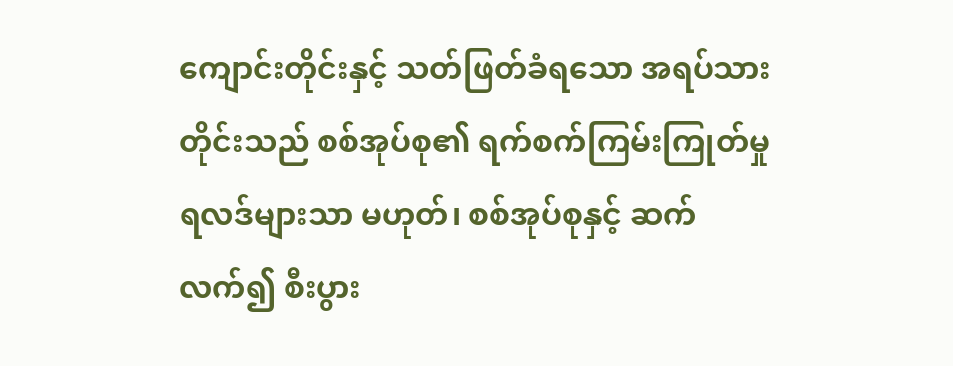ကျောင်းတိုင်းနှင့် သတ်ဖြတ်ခံရသော အရပ်သားတိုင်းသည် စစ်အုပ်စု၏ ရက်စက်ကြမ်းကြုတ်မှု ရလဒ်များသာ မဟုတ်၊ စစ်အုပ်စုနှင့် ဆက်လက်၍ စီးပွား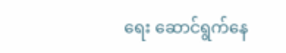ရေး ဆောင်ရွက်နေ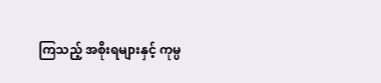ကြသည့် အစိုးရများနှင့် ကုမ္ပ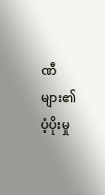ဏီများ၏ ပံ့ပိုးမှု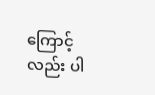ကြောင့်လည်း ပါ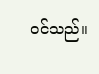ဝင်သည်။